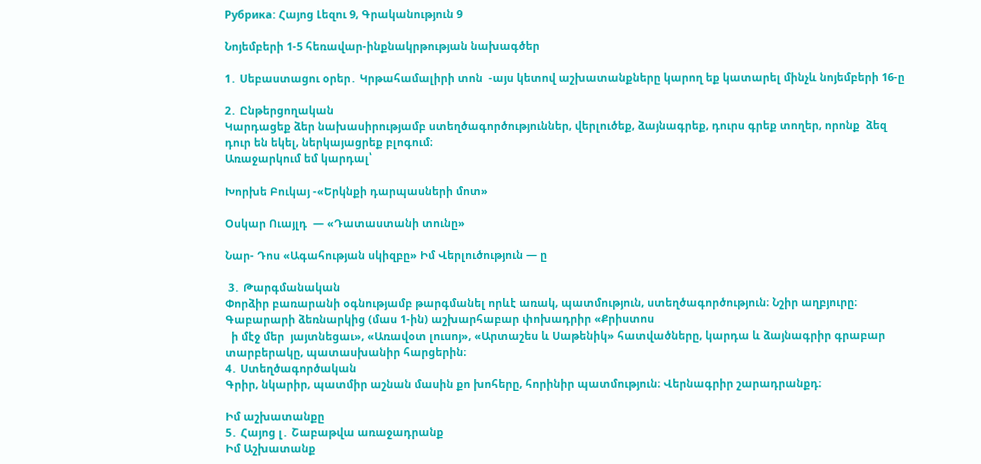Рубрика: Հայոց Լեզու 9, Գրականություն 9

Նոյեմբերի 1-5 հեռավար-ինքնակրթության նախագծեր

1․ Սեբաստացու օրեր․ Կրթահամալիրի տոն  -այս կետով աշխատանքները կարող եք կատարել մինչև նոյեմբերի 16-ը

2․ Ընթերցողական
Կարդացեք ձեր նախասիրությամբ ստեղծագործություններ, վերլուծեք, ձայնագրեք, դուրս գրեք տողեր, որոնք  ձեզ դուր են եկել, ներկայացրեք բլոգում։
Առաջարկում եմ կարդալ՝

Խորխե Բուկայ -«Երկնքի դարպասների մոտ»

Օսկար Ուայլդ  — «Դատաստանի տունը»

Նար- Դոս «Ագահության սկիզբը» Իմ Վերլուծություն — ը

 3․ Թարգմանական
Փորձիր բառարանի օգնությամբ թարգմանել որևէ առակ, պատմություն, ստեղծագործություն։ Նշիր աղբյուրը։
Գաբարարի ձեռնարկից (մաս 1-ին) աշխարհաբար փոխադրիր «Քրիստոս
  ի մէջ մեր  յայտնեցաւ», «Առավօտ լուսոյ», «Արտաշես և Սաթենիկ» հատվածները, կարդա և ձայնագրիր գրաբար տարբերակը, պատասխանիր հարցերին։
4․ Ստեղծագործական
Գրիր, նկարիր, պատմիր աշնան մասին քո խոհերը, հորինիր պատմություն։ Վերնագրիր շարադրանքդ։

Իմ աշխատանքը
5․ Հայոց լ․ Շաբաթվա առաջադրանք
Իմ Աշխատանք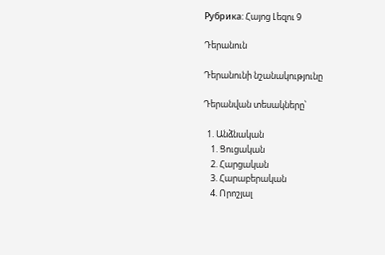Рубрика: Հայոց Լեզու 9

Դերանուն

Դերանունի նշանակությունը

Դերանվան տեսակները՝

  1. Անձնական
    1. Ցուցական
    2. Հարցական
    3. Հարաբերական
    4. Որոշյալ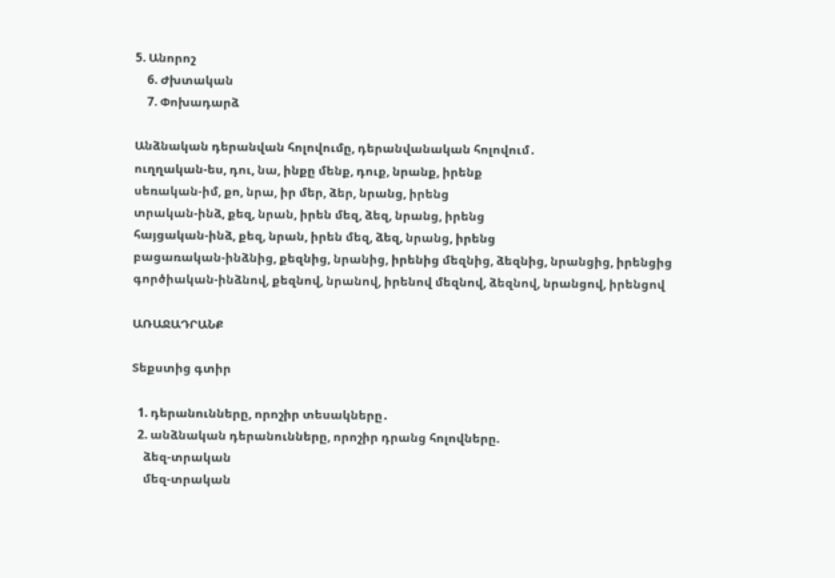5. Անորոշ
    6. Ժխտական
    7. Փոխադարձ

Անձնական դերանվան հոլովումը, դերանվանական հոլովում․
ուղղական-ես, դու, նա, ինքը մենք, դուք, նրանք, իրենք
սեռական-իմ, քո, նրա, իր մեր, ձեր, նրանց, իրենց
տրական-ինձ, քեզ, նրան, իրեն մեզ, ձեզ, նրանց, իրենց
հայցական-ինձ, քեզ, նրան, իրեն մեզ, ձեզ, նրանց, իրենց
բացառական-ինձնից, քեզնից, նրանից, իրենից մեզնից, ձեզնից, նրանցից, իրենցից
գործիական-ինձնով, քեզնով, նրանով, իրենով մեզնով, ձեզնով, նրանցով, իրենցով

ԱՌԱՋԱԴՐԱՆՔ

Տեքստից գտիր

  1. դերանունները, որոշիր տեսակները․
  2. անձնական դերանունները, որոշիր դրանց հոլովները.
    ձեզ-տրական
    մեզ-տրական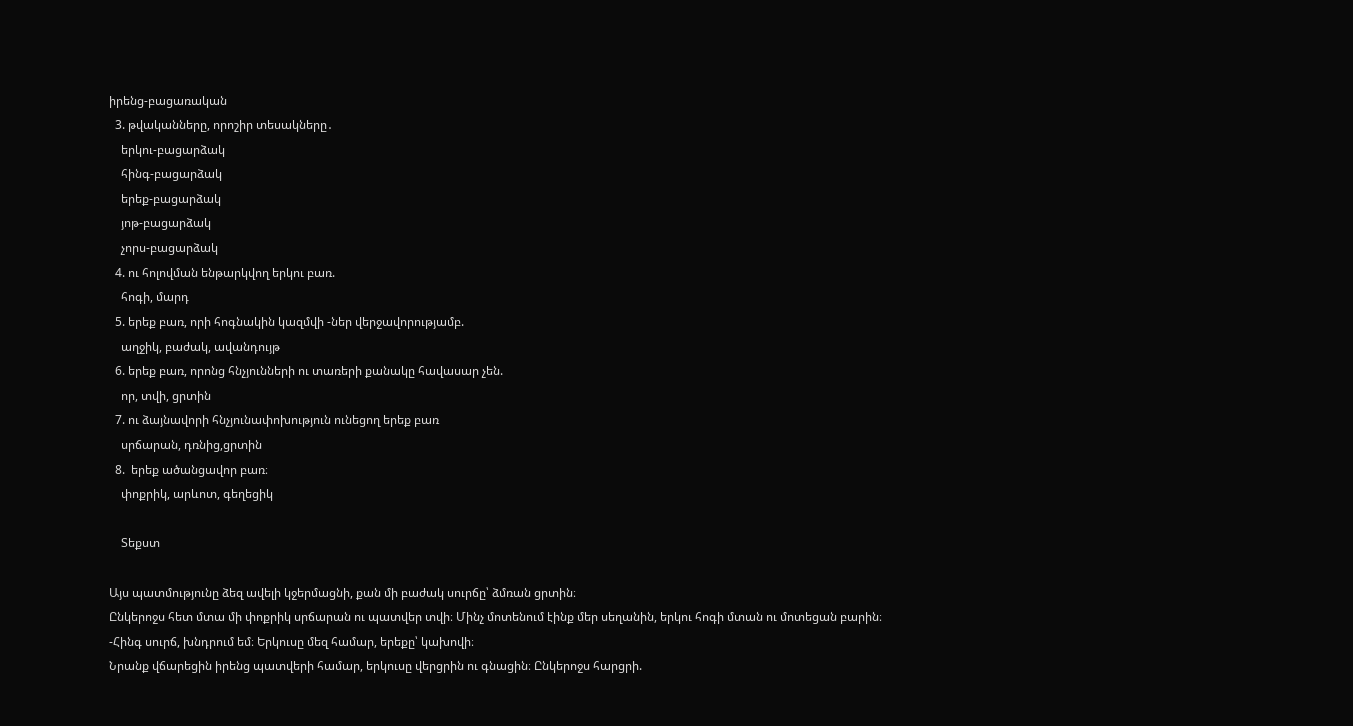իրենց-բացառական
  3. թվականները, որոշիր տեսակները․
    երկու-բացարձակ
    հինգ-բացարձակ
    երեք-բացարձակ
    յոթ-բացարձակ
    չորս-բացարձակ
  4. ու հոլովման ենթարկվող երկու բառ.
    հոգի, մարդ
  5. երեք բառ, որի հոգնակին կազմվի -ներ վերջավորությամբ.
    աղջիկ, բաժակ, ավանդույթ
  6. երեք բառ, որոնց հնչյունների ու տառերի քանակը հավասար չեն.
    որ, տվի, ցրտին
  7. ու ձայնավորի հնչյունափոխություն ունեցող երեք բառ
    սրճարան, դռնից,ցրտին
  8.  երեք ածանցավոր բառ։
    փոքրիկ, արևոտ, գեղեցիկ

    Տեքստ

Այս պատմությունը ձեզ ավելի կջերմացնի, քան մի բաժակ սուրճը՝ ձմռան ցրտին։
Ընկերոջս հետ մտա մի փոքրիկ սրճարան ու պատվեր տվի։ Մինչ մոտենում էինք մեր սեղանին, երկու հոգի մտան ու մոտեցան բարին։
-Հինգ սուրճ, խնդրում եմ։ Երկուսը մեզ համար, երեքը՝ կախովի։
Նրանք վճարեցին իրենց պատվերի համար, երկուսը վերցրին ու գնացին։ Ընկերոջս հարցրի.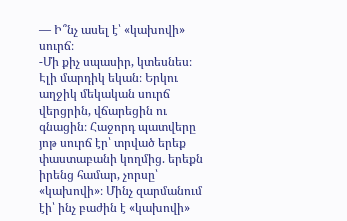— Ի՞նչ ասել է՝ «կախովի» սուրճ։
-Մի քիչ սպասիր, կտեսնես։
Էլի մարդիկ եկան։ Երկու աղջիկ մեկական սուրճ վերցրին, վճարեցին ու գնացին։ Հաջորդ պատվերը յոթ սուրճ էր՝ տրված երեք փաստաբանի կողմից. երեքն իրենց համար, չորսը՝ «կախովի»։ Մինչ զարմանում էի՝ ինչ բաժին է «կախովի»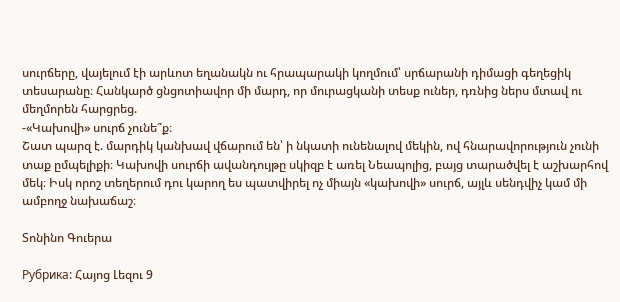սուրճերը, վայելում էի արևոտ եղանակն ու հրապարակի կողմում՝ սրճարանի դիմացի գեղեցիկ տեսարանը։ Հանկարծ ցնցոտիավոր մի մարդ, որ մուրացկանի տեսք ուներ, դռնից ներս մտավ ու մեղմորեն հարցրեց.
-«Կախովի» սուրճ չունե՞ք։
Շատ պարզ է. մարդիկ կանխավ վճարում են՝ ի նկատի ունենալով մեկին, ով հնարավորություն չունի տաք ըմպելիքի։ Կախովի սուրճի ավանդույթը սկիզբ է առել Նեապոլից, բայց տարածվել է աշխարհով մեկ։ Իսկ որոշ տեղերում դու կարող ես պատվիրել ոչ միայն «կախովի» սուրճ, այլև սենդվիչ կամ մի ամբողջ նախաճաշ։

Տոնինո Գուերա

Рубрика: Հայոց Լեզու 9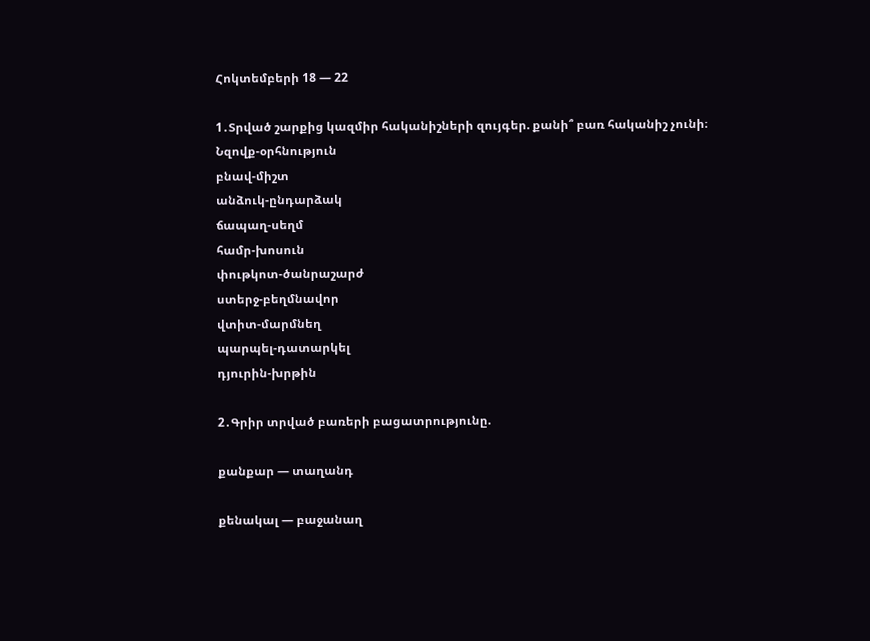Հոկտեմբերի 18 — 22

1․Տրված շարքից կազմիր հականիշների զույգեր. քանի՞ բառ հականիշ չունի։
Նզովք-օրհնություն
բնավ-միշտ
անձուկ-ընդարձակ
ճապաղ-սեղմ
համր-խոսուն
փութկոտ-ծանրաշարժ
ստերջ-բեղմնավոր
վտիտ-մարմնեղ
պարպել-դատարկել
դյուրին-խրթին

2․Գրիր տրված բառերի բացատրությունը.

քանքար — տաղանդ

քենակալ — բաջանաղ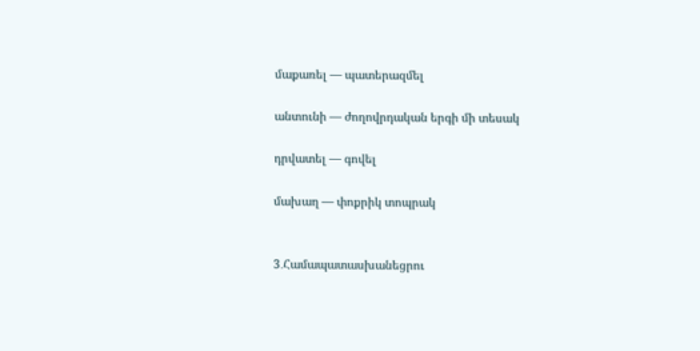մաքառել — պատերազմել

անտունի — ժողովրդական երգի մի տեսակ

դրվատել — գովել

մախաղ — փոքրիկ տոպրակ


3․Համապատասխանեցրու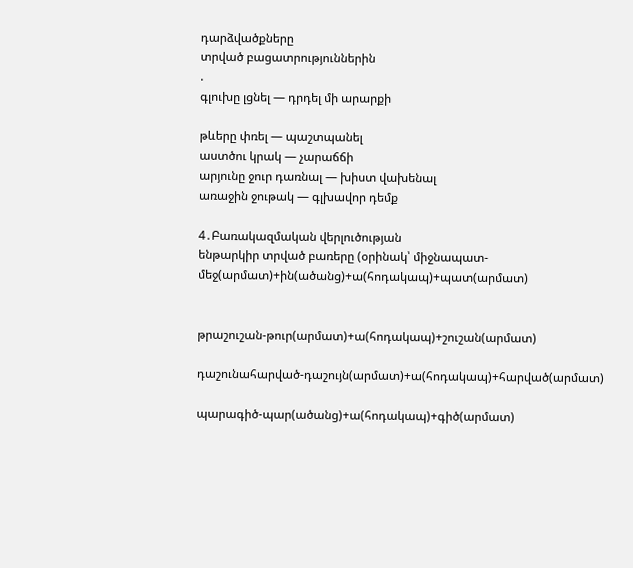դարձվածքները
տրված բացատրություններին
.
գլուխը լցնել — դրդել մի արարքի

թևերը փռել — պաշտպանել
աստծու կրակ — չարաճճի
արյունը ջուր դառնալ — խիստ վախենալ
առաջին ջութակ — գլխավոր դեմք

4․Բառակազմական վերլուծության
ենթարկիր տրված բառերը (օրինակ՝ միջնապատ-մեջ(արմատ)+ին(ածանց)+ա(հոդակապ)+պատ(արմատ)


թրաշուշան-թուր(արմատ)+ա(հոդակապ)+շուշան(արմատ)

դաշունահարված-դաշույն(արմատ)+ա(հոդակապ)+հարված(արմատ)

պարագիծ-պար(ածանց)+ա(հոդակապ)+գիծ(արմատ)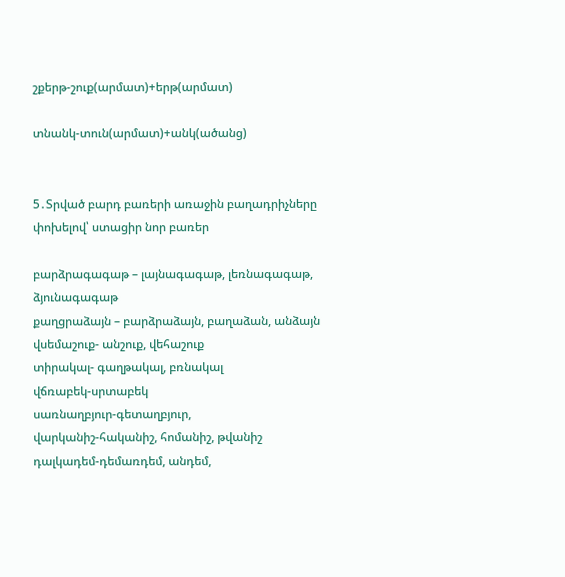շքերթ-շուք(արմատ)+երթ(արմատ)

տնանկ-տուն(արմատ)+անկ(ածանց)


5․Տրված բարդ բառերի առաջին բաղադրիչները փոխելով՝ ստացիր նոր բառեր

բարձրագագաթ – լայնագագաթ, լեռնագագաթ, ձյունագագաթ
քաղցրաձայն – բարձրաձայն, բաղաձան, անձայն
վսեմաշուք- անշուք, վեհաշուք
տիրակալ- գաղթակալ, բռնակալ
վճռաբեկ-սրտաբեկ
սառնաղբյուր-գետաղբյուր,
վարկանիշ-հականիշ, հոմանիշ, թվանիշ
դալկադեմ-դեմառդեմ, անդեմ,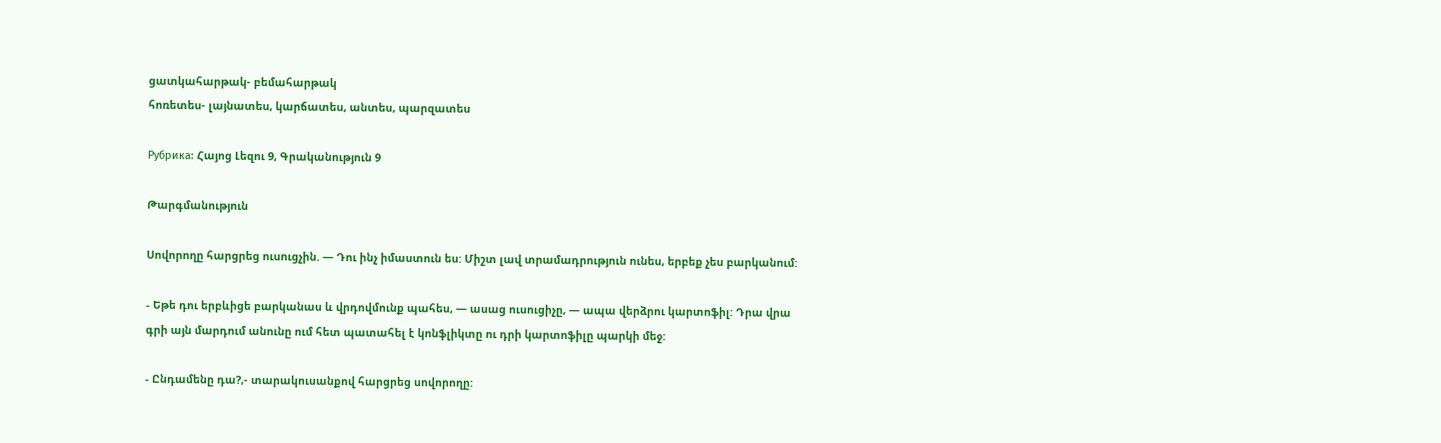ցատկահարթակ- բեմահարթակ
հոռետես- լայնատես, կարճատես, անտես, պարզատես

Рубрика: Հայոց Լեզու 9, Գրականություն 9

Թարգմանություն

Սովորողը հարցրեց ուսուցչին. — Դու ինչ իմաստուն ես: Միշտ լավ տրամադրություն ունես, երբեք չես բարկանում:

⁃ Եթե դու երբևիցե բարկանաս և վրդովմունք պահես, — ասաց ուսուցիչը, — ապա վերձրու կարտոֆիլ: Դրա վրա գրի այն մարդում անունը ում հետ պատահել է կոնֆլիկտը ու դրի կարտոֆիլը պարկի մեջ:

⁃ Ընդամենը դա?,- տարակուսանքով հարցրեց սովորողը: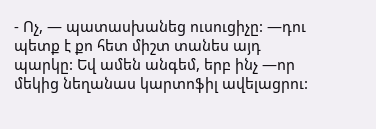⁃ Ոչ, — պատասխանեց ուսուցիչը: —դու պետք է քո հետ միշտ տանես այդ պարկը: Եվ ամեն անգեմ, երբ ինչ —որ մեկից նեղանաս կարտոֆիլ ավելացրու: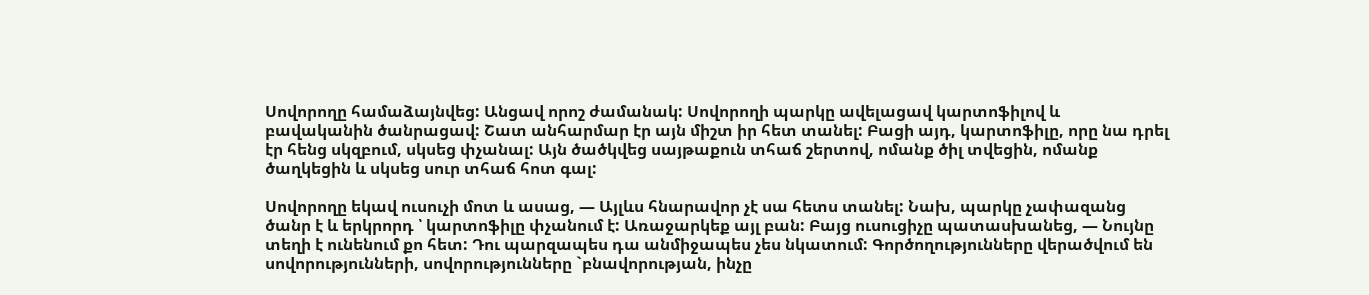Սովորողը համաձայնվեց: Անցավ որոշ ժամանակ: Սովորողի պարկը ավելացավ կարտոֆիլով և բավականին ծանրացավ: Շատ անհարմար էր այն միշտ իր հետ տանել: Բացի այդ, կարտոֆիլը, որը նա դրել էր հենց սկզբում, սկսեց փչանալ: Այն ծածկվեց սայթաքուն տհաճ շերտով, ոմանք ծիլ տվեցին, ոմանք ծաղկեցին և սկսեց սուր տհաճ հոտ գալ:

Սովորողը եկավ ուսուչի մոտ և ասաց, — Այլևս հնարավոր չէ սա հետս տանել: Նախ, պարկը չափազանց ծանր է և երկրորդ ՝ կարտոֆիլը փչանում է: Առաջարկեք այլ բան: Բայց ուսուցիչը պատասխանեց, — Նույնը տեղի է ունենում քո հետ: Դու պարզապես դա անմիջապես չես նկատում: Գործողությունները վերածվում են սովորությունների, սովորությունները `բնավորության, ինչը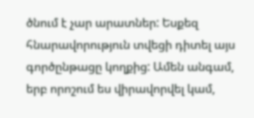ծնում է չար արատներ: Եսքեզ հնարավորություն տվեցի դիտել այս գործընթացը կողքից: Ամեն անգամ, երբ որոշում ես վիրավորվել կամ,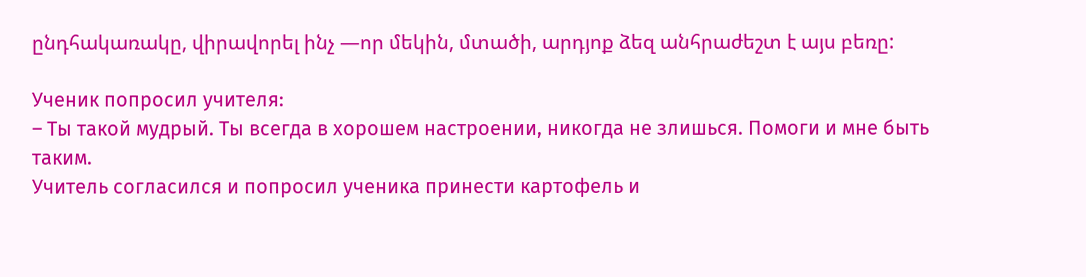ընդհակառակը, վիրավորել ինչ —որ մեկին, մտածի, արդյոք ձեզ անհրաժեշտ է այս բեռը:

Ученик попросил учителя:
– Ты такой мудрый. Ты всегда в хорошем настроении, никогда не злишься. Помоги и мне быть таким.
Учитель согласился и попросил ученика принести картофель и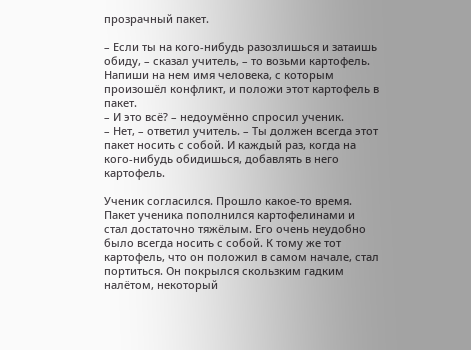прозрачный пакет.

– Если ты на кого-нибудь разозлишься и затаишь обиду, – сказал учитель, – то возьми картофель. Напиши на нем имя человека, с которым произошёл конфликт, и положи этот картофель в пакет.
– И это всё? – недоумённо спросил ученик.
– Нет, – ответил учитель. – Ты должен всегда этот пакет носить с собой. И каждый раз, когда на кого-нибудь обидишься, добавлять в него картофель.

Ученик согласился. Прошло какое-то время. Пакет ученика пополнился картофелинами и стал достаточно тяжёлым. Его очень неудобно было всегда носить с собой. К тому же тот картофель, что он положил в самом начале, стал портиться. Он покрылся скользким гадким налётом, некоторый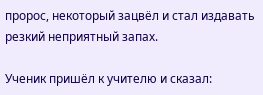пророс, некоторый зацвёл и стал издавать резкий неприятный запах.

Ученик пришёл к учителю и сказал: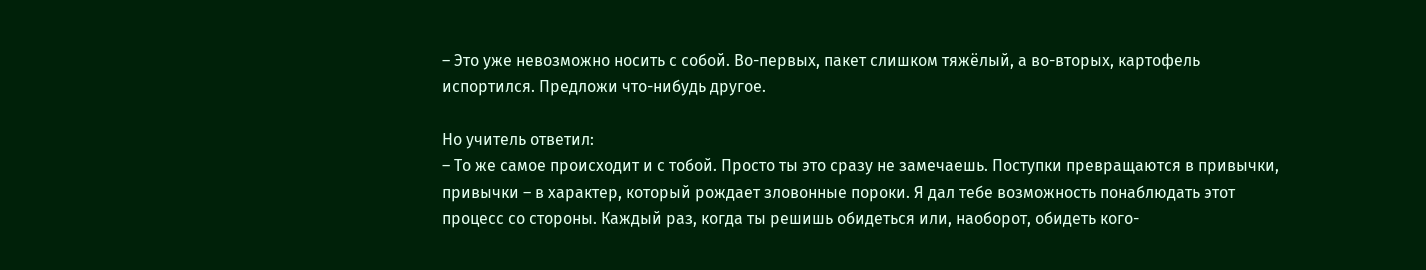– Это уже невозможно носить с собой. Во-первых, пакет слишком тяжёлый, а во-вторых, картофель испортился. Предложи что-нибудь другое.

Но учитель ответил:
– То же самое происходит и с тобой. Просто ты это сразу не замечаешь. Поступки превращаются в привычки, привычки – в характер, который рождает зловонные пороки. Я дал тебе возможность понаблюдать этот процесс со стороны. Каждый раз, когда ты решишь обидеться или, наоборот, обидеть кого-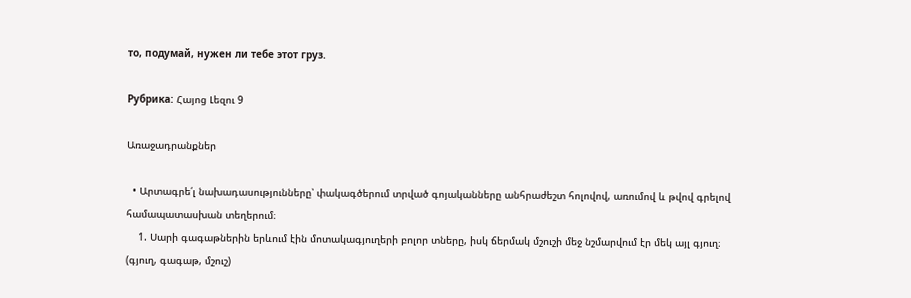то, подумай, нужен ли тебе этот груз.

Рубрика: Հայոց Լեզու 9

Առաջադրանքներ

  • Արտագրե՛լ նախադասությունները՝ փակագծերում տրված գոյականները անհրաժեշտ հոլովով, առումով և թվով գրելով համապատասխան տեղերում։
    1. Սարի գագաթներին երևում էին մոտակագյուղերի բոլոր տները, իսկ ճերմակ մշուշի մեջ նշմարվում էր մեկ այլ գյուղ։ (գյուղ, գագաթ, մշուշ)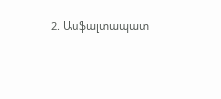2. Ասֆալտապատ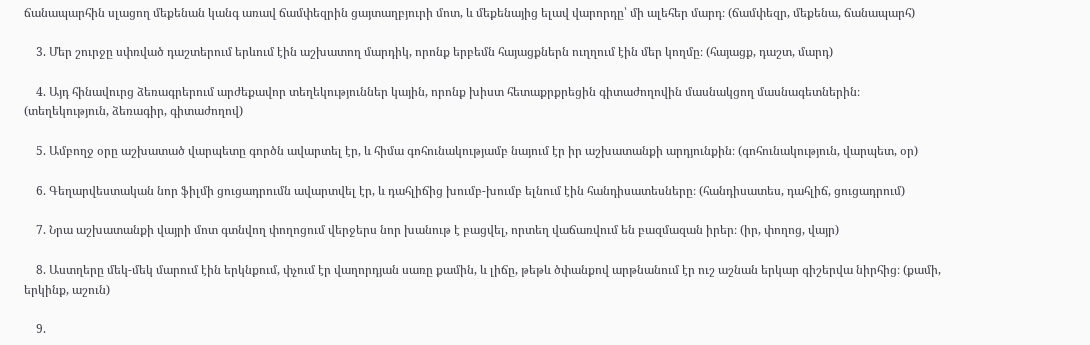ճանապարհին սլացող մեքենան կանգ առավ ճամփեզրին ցայտաղբյուրի մոտ, և մեքենայից ելավ վարորդը՝ մի ալեհեր մարդ։ (ճամփեզր, մեքենա, ճանապարհ)

    3. Մեր շուրջը սփռված դաշտերում երևում էին աշխատող մարդիկ, որոնք երբեմն հայացքներն ուղղում էին մեր կողմը։ (հայացք, դաշտ, մարդ)

    4. Այդ հինավուրց ձեռագրերում արժեքավոր տեղեկություններ կային, որոնք խիստ հետաքրքրեցին գիտաժողովին մասնակցող մասնագետներին։ (տեղեկություն, ձեռագիր, գիտաժողով)

    5. Ամբողջ օրը աշխատած վարպետը գործն ավարտել էր, և հիմա գոհունակությամբ նայում էր իր աշխատանքի արդյունքին։ (գոհունակություն, վարպետ, օր)

    6. Գեղարվեստական նոր ֆիլմի ցուցադրումն ավարտվել էր, և դահլիճից խումբ-խումբ ելնում էին հանդիսատեսները։ (հանդիսատես, դահլիճ, ցուցադրում)

    7. Նրա աշխատանքի վայրի մոտ գտնվող փողոցում վերջերս նոր խանութ է բացվել, որտեղ վաճառվում են բազմազան իրեր։ (իր, փողոց, վայր)

    8. Աստղերը մեկ-մեկ մարում էին երկնքում, փչում էր վաղորդյան սառը քամին, և լիճը, թեթև ծփանքով արթնանում էր ուշ աշնան երկար գիշերվա նիրհից։ (քամի, երկինք, աշուն)

    9.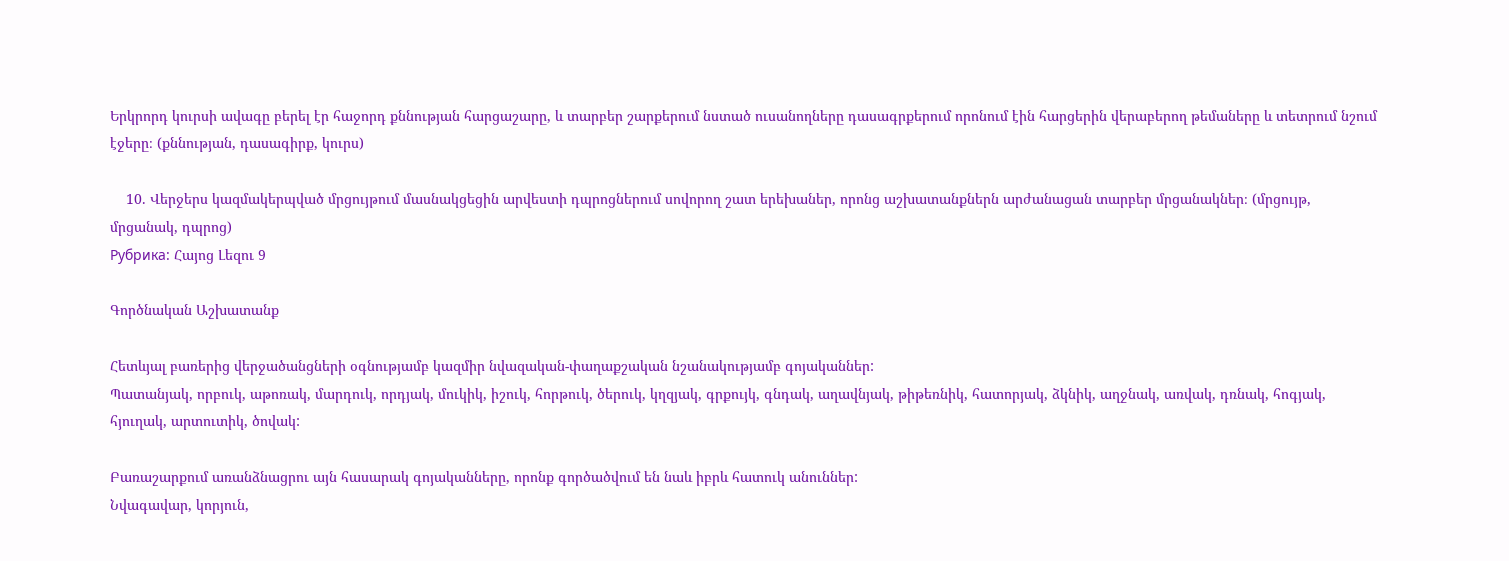Երկրորդ կուրսի ավագը բերել էր հաջորդ քննության հարցաշարը, և տարբեր շարքերում նստած ուսանողները դասագրքերում որոնում էին հարցերին վերաբերող թեմաները և տետրում նշում էջերը։ (քննության, դասագիրք, կուրս)

    10. Վերջերս կազմակերպված մրցույթում մասնակցեցին արվեստի դպրոցներում սովորող շատ երեխաներ, որոնց աշխատանքներն արժանացան տարբեր մրցանակներ։ (մրցույթ, մրցանակ, դպրոց)
Рубрика: Հայոց Լեզու 9

Գործնական Աշխատանք

Հետևյալ բառերից վերջածանցների օգնությամբ կազմիր նվազական-փաղաքշական նշանակությամբ գոյականներ:
Պատանյակ, որբուկ, աթոռակ, մարդուկ, որդյակ, մուկիկ, իշուկ, հորթուկ, ծերուկ, կղզյակ, գրքույկ, գնդակ, աղավնյակ, թիթեռնիկ, հատորյակ, ձկնիկ, աղջնակ, առվակ, դռնակ, հոգյակ, հյուղակ, արտուտիկ, ծովակ:

Բառաշարքում առանձնացրու այն հասարակ գոյականները, որոնք գործածվում են նաև իբրև հատուկ անուններ:
Նվագավար, կորյուն,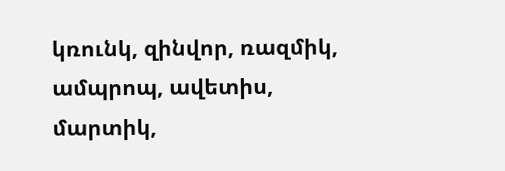կռունկ, զինվոր, ռազմիկ, ամպրոպ, ավետիս, մարտիկ,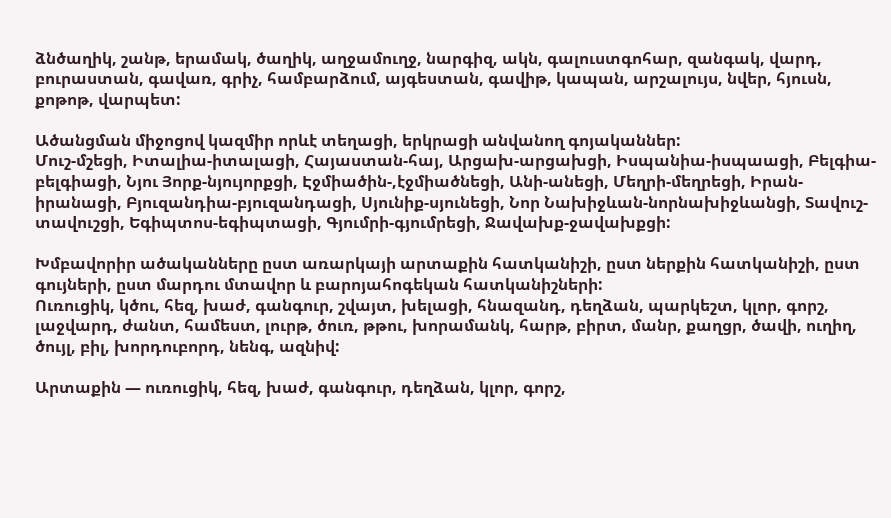ձնծաղիկ, շանթ, երամակ, ծաղիկ, աղջամուղջ, նարգիզ, ակն, գալուստգոհար, զանգակ, վարդ, բուրաստան, գավառ, գրիչ, համբարձում, այգեստան, գավիթ, կապան, արշալույս, նվեր, հյուսն, քոթոթ, վարպետ:

Ածանցման միջոցով կազմիր որևէ տեղացի, երկրացի անվանող գոյականներ:
Մուշ-մշեցի, Իտալիա-իտալացի, Հայաստան-հայ, Արցախ-արցախցի, Իսպանիա-իսպաացի, Բելգիա-բելգիացի, Նյու Յորք-նյույորքցի, Էջմիածին-,էջմիածնեցի, Անի-անեցի, Մեղրի-մեղրեցի, Իրան-իրանացի, Բյուզանդիա-բյուզանդացի, Սյունիք-սյունեցի, Նոր Նախիջևան-նորնախիջևանցի, Տավուշ-տավուշցի, Եգիպտոս-եգիպտացի, Գյումրի-գյումրեցի, Ջավախք-ջավախքցի:

Խմբավորիր ածականները ըստ առարկայի արտաքին հատկանիշի, ըստ ներքին հատկանիշի, ըստ գույների, ըստ մարդու մտավոր և բարոյահոգեկան հատկանիշների:
Ուռուցիկ, կծու, հեզ, խաժ, գանգուր, շվայտ, խելացի, հնազանդ, դեղձան, պարկեշտ, կլոր, գորշ, լաջվարդ, ժանտ, համեստ, լուրթ, ծուռ, թթու, խորամանկ, հարթ, բիրտ, մանր, քաղցր, ծավի, ուղիղ, ծույլ, բիլ, խորդուբորդ, նենգ, ազնիվ:

Արտաքին — ուռուցիկ, հեզ, խաժ, գանգուր, դեղձան, կլոր, գորշ,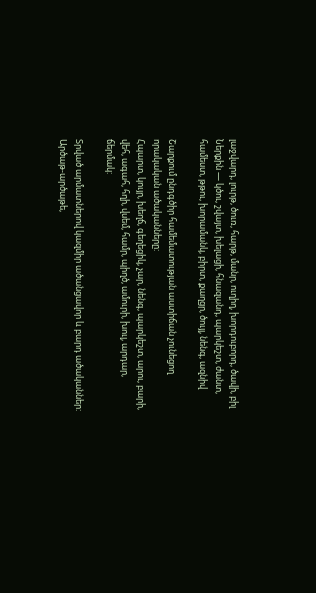լաջվարդ, լուրթ, ծուռ, հարթ, մանր, ուղիղ, խորդուբորդ, ծավի, բիլ
Ներքին — կծու, շվայտ, խելացի, հնազանդ, պարկեշտ, ժանտ, համեստ, թթու, խորամանկ, բիրտ, քաղցր, ծույլ, նենգ, ազնիվ

Շարքում ընդգծիր համեմատության աստիճան չունեցող որակական ածականները:
Հպարտ, կույր, խեղճ, գեղեցիկ, չար, նենգ, պարկեշտ, արու, բարի, վեհ, ագահ, հղի, վսեմ, համր, պիղծ, ամուրի, խուլ, արդար, ճերմակ:

Տրված արմատներով կազմիր ածանցավոր և բարդ ածականներ:
Արծաթ-արծաթե,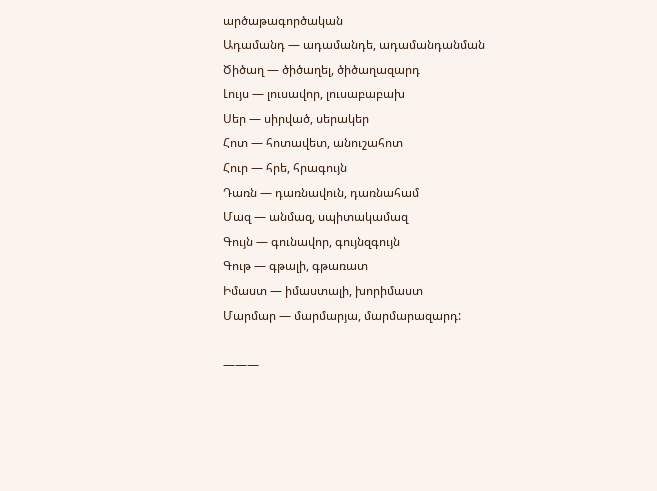արծաթագործական
Ադամանդ — ադամանդե, ադամանդանման
Ծիծաղ — ծիծաղել, ծիծաղազարդ
Լույս — լուսավոր, լուսաբաբախ
Սեր — սիրված, սերակեր
Հոտ — հոտավետ, անուշահոտ
Հուր — հրե, հրագույն
Դառն — դառնավուն, դառնահամ
Մազ — անմազ, սպիտակամազ
Գույն — գունավոր, գույնզգույն
Գութ — գթալի, գթառատ
Իմաստ — իմաստալի, խորիմաստ
Մարմար — մարմարյա, մարմարազարդ:

———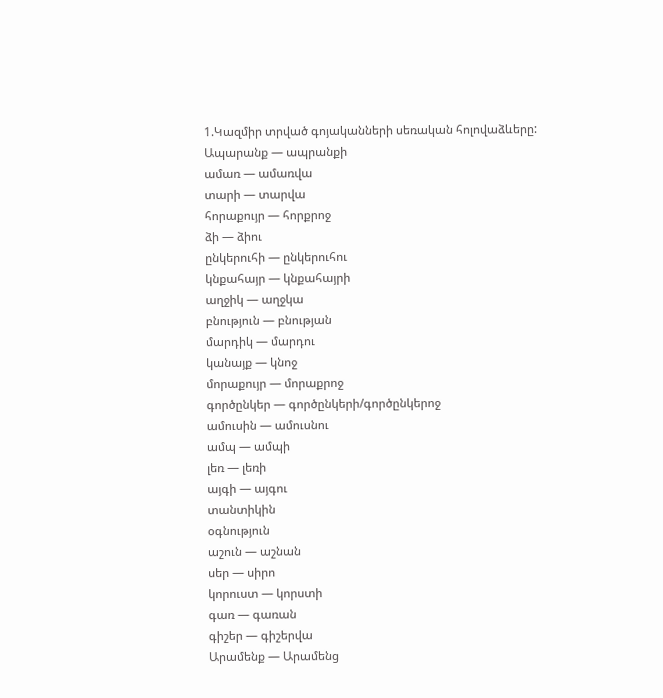1.Կազմիր տրված գոյականների սեռական հոլովաձևերը:
Ապարանք — ապրանքի
ամառ — ամառվա
տարի — տարվա
հորաքույր — հորքրոջ
ձի — ձիու
ընկերուհի — ընկերուհու
կնքահայր — կնքահայրի
աղջիկ — աղջկա
բնություն — բնության
մարդիկ — մարդու
կանայք — կնոջ
մորաքույր — մորաքրոջ
գործընկեր — գործընկերի/գործընկերոջ
ամուսին — ամուսնու
ամպ — ամպի
լեռ — լեռի
այգի — այգու
տանտիկին
օգնություն
աշուն — աշնան
սեր — սիրո
կորուստ — կորստի
գառ — գառան
գիշեր — գիշերվա
Արամենք — Արամենց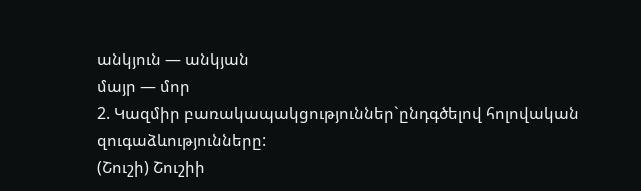անկյուն — անկյան
մայր — մոր
2. Կազմիր բառակապակցություններ`ընդգծելով հոլովական զուգաձևությունները:
(Շուշի) Շուշիի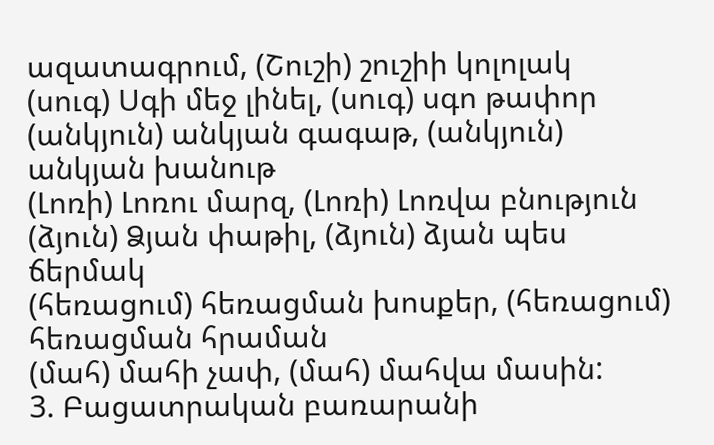ազատագրում, (Շուշի) շուշիի կոլոլակ
(սուգ) Սգի մեջ լինել, (սուգ) սգո թափոր
(անկյուն) անկյան գագաթ, (անկյուն) անկյան խանութ
(Լոռի) Լոռու մարզ, (Լոռի) Լոռվա բնություն
(ձյուն) Ձյան փաթիլ, (ձյուն) ձյան պես ճերմակ
(հեռացում) հեռացման խոսքեր, (հեռացում) հեռացման հրաման
(մահ) մահի չափ, (մահ) մահվա մասին:
3. Բացատրական բառարանի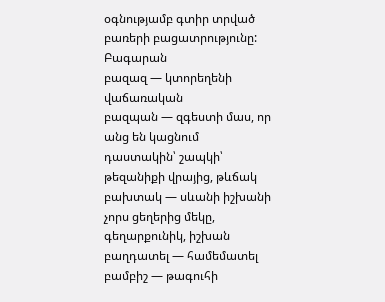օգնությամբ գտիր տրված բառերի բացատրությունը:
Բագարան
բազազ — կտորեղենի վաճառական
բազպան — զգեստի մաս, որ անց են կացնում դաստակին՝ շապկի՝ թեզանիքի վրայից, թևճակ
բախտակ — սևանի իշխանի չորս ցեղերից մեկը, գեղարքունիկ, իշխան
բաղդատել — համեմատել
բամբիշ — թագուհի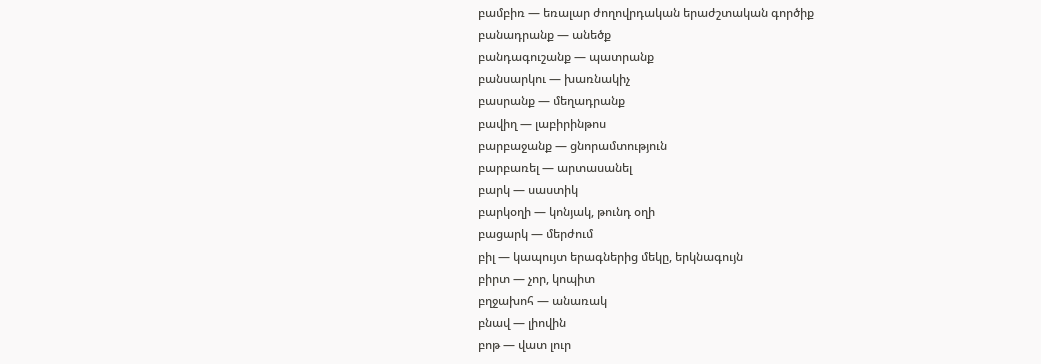բամբիռ — եռալար ժողովրդական երաժշտական գործիք
բանադրանք — անեծք
բանդագուշանք — պատրանք
բանսարկու — խառնակիչ
բասրանք — մեղադրանք
բավիղ — լաբիրինթոս
բարբաջանք — ցնորամտություն
բարբառել — արտասանել
բարկ — սաստիկ
բարկօղի — կոնյակ, թունդ օղի
բացարկ — մերժում
բիլ — կապույտ երագներից մեկը, երկնագույն
բիրտ — չոր, կոպիտ
բղջախոհ — անառակ
բնավ — լիովին
բոթ — վատ լուր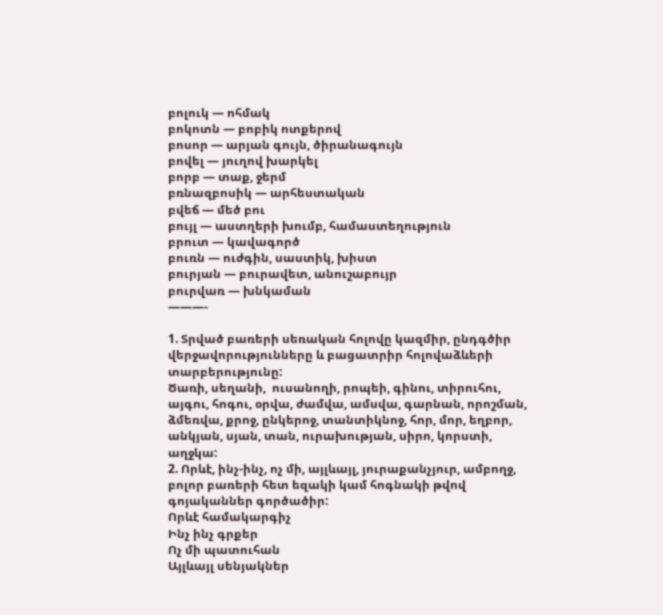բոլուկ — ոհմակ
բոկոտն — բոբիկ ոտքերով
բոսոր — արյան գույն, ծիրանագույն
բովել — յուղով խարկել
բորբ — տաք, ջերմ
բռնազբոսիկ — արհեստական
բվեճ — մեծ բու
բույլ — աստղերի խումբ, համաստեղություն
բրուտ — կավագործ
բուռն — ուժգին, սաստիկ, խիստ
բուրյան — բուրավետ, անուշաբույր
բուրվառ — խնկաման
———-

1. Տրված բառերի սեռական հոլովը կազմիր, ընդգծիր վերջավորությունները և բացատրիր հոլովաձևերի տարբերությունը:
Ծառի, սեղանի,  ուսանողի, րոպեի, գինու, տիրուհու, այգու, հոգու, օրվա, ժամվա, ամսվա, գարնան, որոշման,  ձմեռվա, քրոջ, ընկերոջ, տանտիկնոջ, հոր, մոր, եղբոր, անկյան, սյան, տան, ուրախության, սիրո, կորստի, աղջկա:
2. Որևէ, ինչ-ինչ, ոչ մի, այլևայլ, յուրաքանչյուր, ամբողջ, բոլոր բառերի հետ եզակի կամ հոգնակի թվով գոյականներ գործածիր:
Որևէ համակարգիչ
Ինչ ինչ գրքեր
Ոչ մի պատուհան
Այլևայլ սենյակներ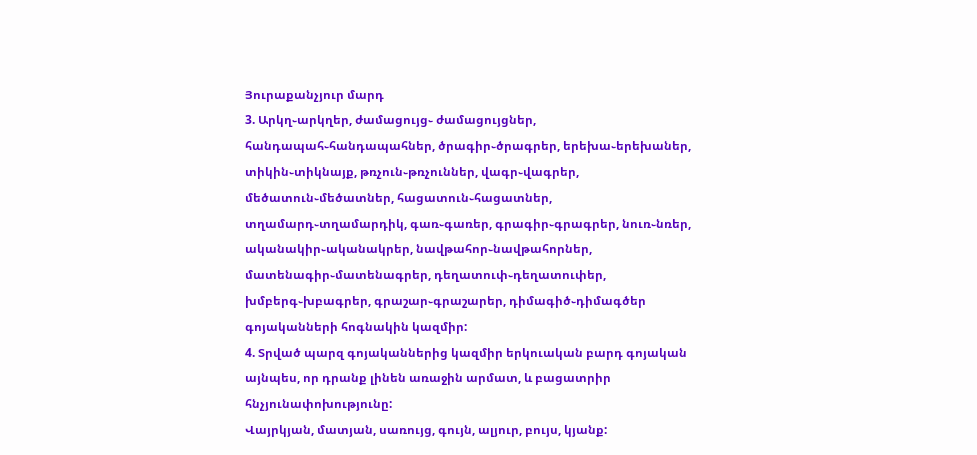Յուրաքանչյուր մարդ
3. Արկղ֊արկղեր, ժամացույց֊ ժամացույցներ, հանդապահ֊հանդապահներ, ծրագիր֊ծրագրեր, երեխա֊երեխաներ, տիկին֊տիկնայք, թռչուն֊թռչուններ, վագր֊վագրեր, մեծատուն֊մեծատներ, հացատուն֊հացատներ, տղամարդ֊տղամարդիկ, գառ֊գառեր, գրագիր֊գրագրեր, նուռ֊նռեր, ականակիր֊ականակրեր, նավթահոր֊նավթահորներ, մատենագիր֊մատենագրեր, դեղատուփ֊դեղատուփեր, խմբերգ֊խբագրեր, գրաշար֊գրաշարեր, դիմագիծ֊դիմագծեր գոյականների հոգնակին կազմիր:
4. Տրված պարզ գոյականներից կազմիր երկուական բարդ գոյական այնպես, որ դրանք լինեն առաջին արմատ, և բացատրիր հնչյունափոխությունը:
Վայրկյան, մատյան, սառույց, գույն, ալյուր, բույս, կյանք: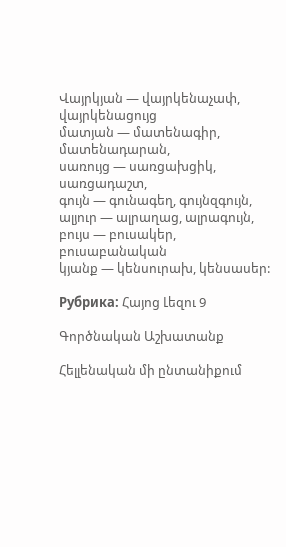Վայրկյան — վայրկենաչափ, վայրկենացույց
մատյան — մատենագիր, մատենադարան,
սառույց — սառցախցիկ, սառցադաշտ,
գույն — գունագեղ, գույնզգույն,
ալյուր — ալրաղաց, ալրագույն,
բույս — բուսակեր, բուսաբանական
կյանք — կենսուրախ, կենսասեր:

Рубрика: Հայոց Լեզու 9

Գործնական Աշխատանք

Հելլենական մի ընտանիքում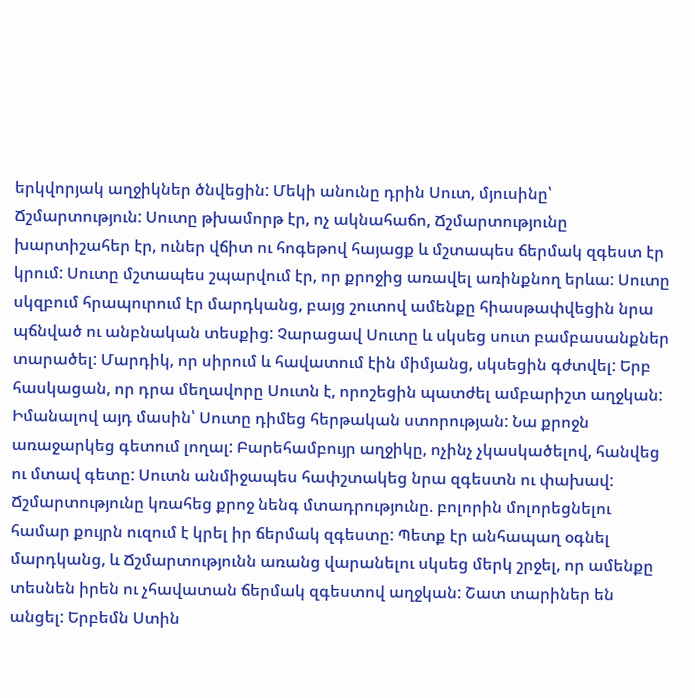երկվորյակ աղջիկներ ծնվեցին: Մեկի անունը դրին Սուտ, մյուսինը՝ Ճշմարտություն: Սուտը թխամորթ էր, ոչ ակնահաճո, Ճշմարտությունը խարտիշահեր էր, ուներ վճիտ ու հոգեթով հայացք և մշտապես ճերմակ զգեստ էր կրում: Սուտը մշտապես շպարվում էր, որ քրոջից առավել առինքնող երևա: Սուտը սկզբում հրապուրում էր մարդկանց, բայց շուտով ամենքը հիասթափվեցին նրա պճնված ու անբնական տեսքից: Չարացավ Սուտը և սկսեց սուտ բամբասանքներ տարածել: Մարդիկ, որ սիրում և հավատում էին միմյանց, սկսեցին գժտվել: Երբ հասկացան, որ դրա մեղավորը Սուտն է, որոշեցին պատժել ամբարիշտ աղջկան: Իմանալով այդ մասին՝ Սուտը դիմեց հերթական ստորության: Նա քրոջն առաջարկեց գետում լողալ: Բարեհամբույր աղջիկը, ոչինչ չկասկածելով, հանվեց ու մտավ գետը: Սուտն անմիջապես հափշտակեց նրա զգեստն ու փախավ: Ճշմարտությունը կռահեց քրոջ նենգ մտադրությունը. բոլորին մոլորեցնելու համար քույրն ուզում է կրել իր ճերմակ զգեստը: Պետք էր անհապաղ օգնել մարդկանց, և Ճշմարտությունն առանց վարանելու սկսեց մերկ շրջել, որ ամենքը տեսնեն իրեն ու չհավատան ճերմակ զգեստով աղջկան: Շատ տարիներ են անցել: Երբեմն Ստին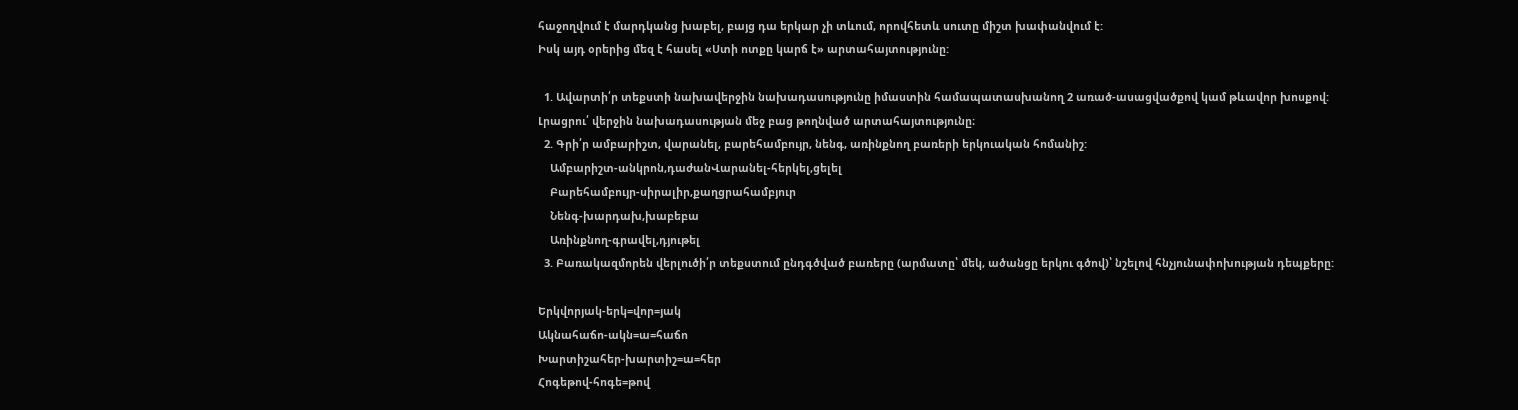հաջողվում է մարդկանց խաբել, բայց դա երկար չի տևում, որովհետև սուտը միշտ խափանվում է:
Իսկ այդ օրերից մեզ է հասել «Ստի ոտքը կարճ է» արտահայտությունը:

  1. Ավարտի՛ր տեքստի նախավերջին նախադասությունը իմաստին համապատասխանող 2 առած-ասացվածքով կամ թևավոր խոսքով: Լրացրու՛ վերջին նախադասության մեջ բաց թողնված արտահայտությունը։
  2. Գրի՛ր ամբարիշտ, վարանել, բարեհամբույր, նենգ, առինքնող բառերի երկուական հոմանիշ:
    Ամբարիշտ-անկրոն,դաժանՎարանել-հերկել,ցելել
    Բարեհամբույր-սիրալիր,քաղցրահամբյուր
    Նենգ-խարդախ,խաբեբա
    Առինքնող-գրավել,դյութել
  3. Բառակազմորեն վերլուծի՛ր տեքստում ընդգծված բառերը (արմատը՝ մեկ, ածանցը երկու գծով)՝ նշելով հնչյունափոխության դեպքերը:

Երկվորյակ-երկ=վոր=յակ
Ակնահաճո-ակն=ա=հաճո
Խարտիշահեր-խարտիշ=ա=հեր
Հոգեթով-հոգե=թով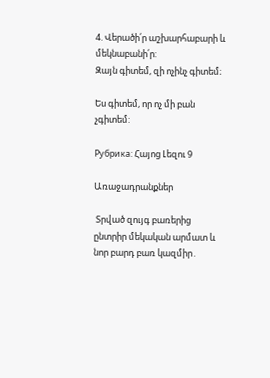4. Վերածի՛ր աշխարհաբարի և մեկնաբանի՛ր:
Զայն գիտեմ, զի ոչինչ գիտեմ։

Ես գիտեմ, որ ոչ մի բան չգիտեմ:

Рубрика: Հայոց Լեզու 9

Առաջադրանքներ

 Տրված զույգ բառերից ընտրիր մեկական արմատ և նոր բարդ բառ կազմիր․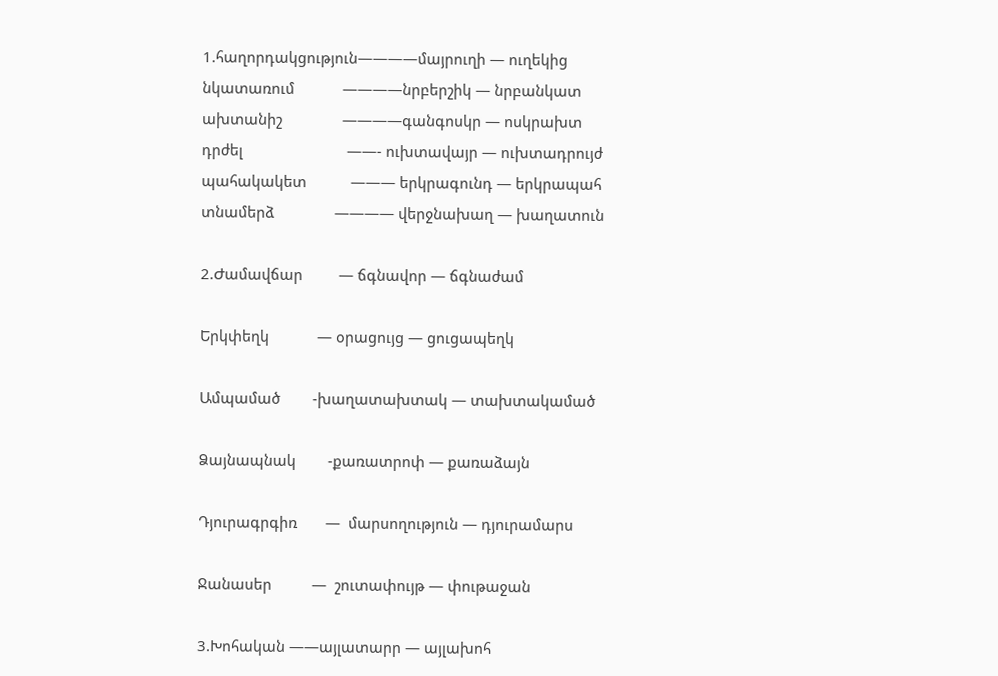1.հաղորդակցություն————մայրուղի — ուղեկից
նկատառում            ————նրբերշիկ — նրբանկատ
ախտանիշ               ————գանգոսկր — ոսկրախտ
դրժել                          ——- ուխտավայր — ուխտադրույժ
պահակակետ           ——— երկրագունդ — երկրապահ
տնամերձ               ———— վերջնախաղ — խաղատուն

2.Ժամավճար         — ճգնավոր — ճգնաժամ

Երկփեղկ            — օրացույց — ցուցապեղկ

Ամպամած        -խաղատախտակ — տախտակամած

Ձայնապնակ        -քառատրոփ — քառաձայն

Դյուրագրգիռ       —  մարսողություն — դյուրամարս

Ջանասեր          —  շուտափույթ — փութաջան

3.Խոհական ——այլատարր — այլախոհ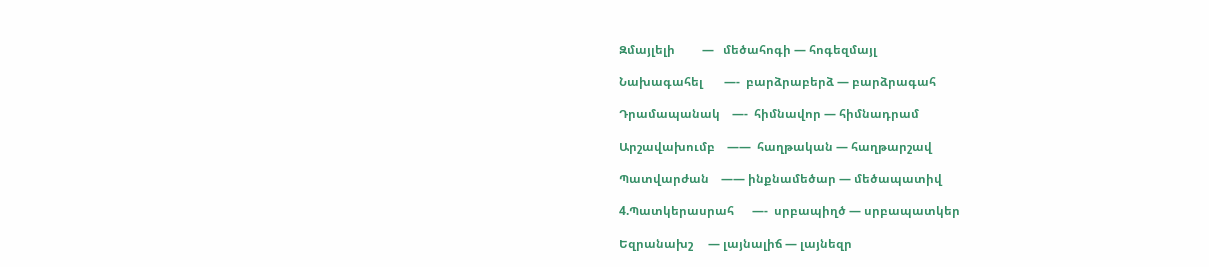Զմայլելի         —   մեծահոգի — հոգեզմայլ

Նախագահել       —-  բարձրաբերձ — բարձրագահ

Դրամապանակ    —-  հիմնավոր — հիմնադրամ

Արշավախումբ    ——  հաղթական — հաղթարշավ

Պատվարժան    —— ինքնամեծար — մեծապատիվ

4.Պատկերասրահ      —-  սրբապիղծ — սրբապատկեր

Եզրանախշ     — լայնալիճ — լայնեզր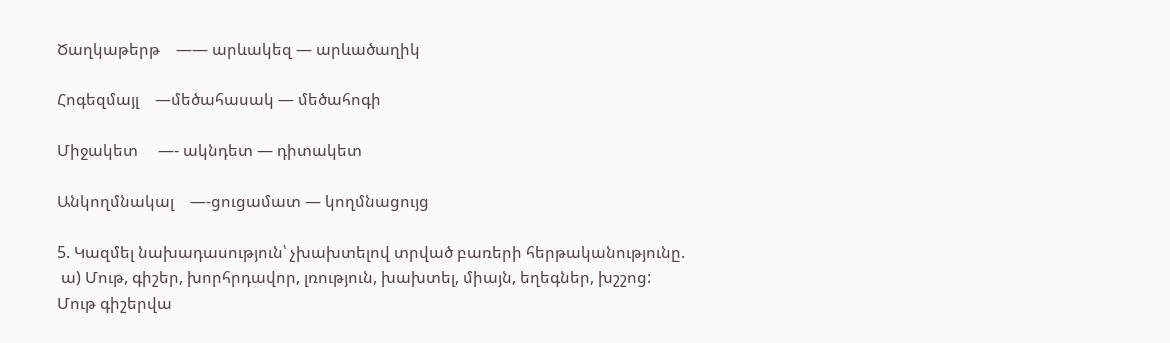Ծաղկաթերթ    —— արևակեզ — արևածաղիկ

Հոգեզմայլ    —մեծահասակ — մեծահոգի

Միջակետ     —- ակնդետ — դիտակետ

Անկողմնակալ    —-ցուցամատ — կողմնացույց

5. Կազմել նախադասություն՝ չխախտելով տրված բառերի հերթականությունը.
 ա) Մութ, գիշեր, խորհրդավոր, լռություն, խախտել, միայն, եղեգներ, խշշոց:
Մութ գիշերվա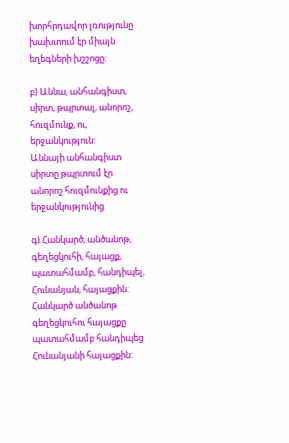խորհրդավոր լռությունը խախտում էր միայն եղեգների խշշոցը:

բ) Աննա, անհանգիստ, սիրտ, թպրտալ, անորոշ, հուզմունք, ու, երջանկություն:
Աննայի անհանգիստ սիրտը թպրտում էր անորոշ հուզմունքից ու երջանկությունից

գ) Հանկարծ, անծանոթ, գեղեցկուհի, հայացք, պատահմամբ, հանդիպել, Հունանյան, հայացքին:
Հանկարծ անծանոթ գեղեցկուհու հայացքը պատահմամբ հանդիպեց Հունանյանի հայացքին: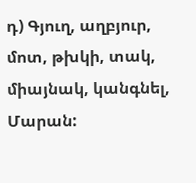դ) Գյուղ, աղբյուր, մոտ, թխկի, տակ, միայնակ, կանգնել, Մարան: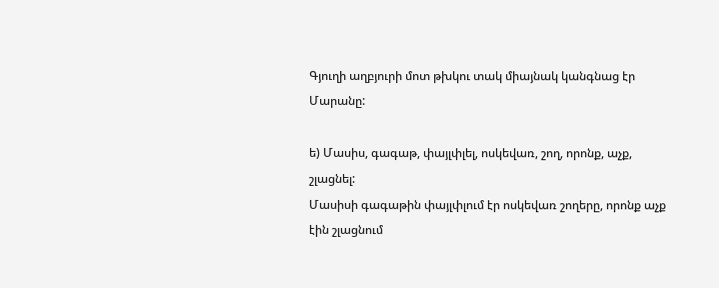Գյուղի աղբյուրի մոտ թխկու տակ միայնակ կանգնաց էր Մարանը:

ե) Մասիս, գագաթ, փայլփլել, ոսկեվառ, շող, որոնք, աչք, շլացնել:
Մասիսի գագաթին փայլփլում էր ոսկեվառ շողերը, որոնք աչք էին շլացնում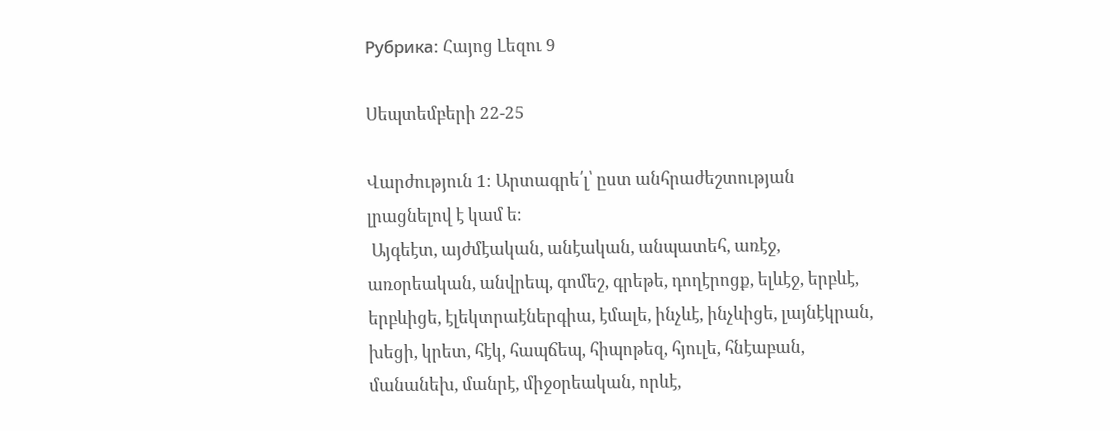Рубрика: Հայոց Լեզու 9

Սեպտեմբերի 22-25

Վարժություն 1։ Արտագրե՛լ՝ ըստ անհրաժեշտության լրացնելով է կամ ե։
 Այգեէտ, այժմէական, անէական, անպատեհ, առէջ, առօրեական, անվրեպ, գոմեշ, գրեթե, դողէրոցք, ելևէջ, երբևէ, երբևիցե, էլեկտրաէներգիա, էմալե, ինչևէ, ինչևիցե, լայնէկրան, խեցի, կրետ, հէկ, հապճեպ, հիպոթեզ, հյուլե, հնէաբան, մանանեխ, մանրէ, միջօրեական, որևէ,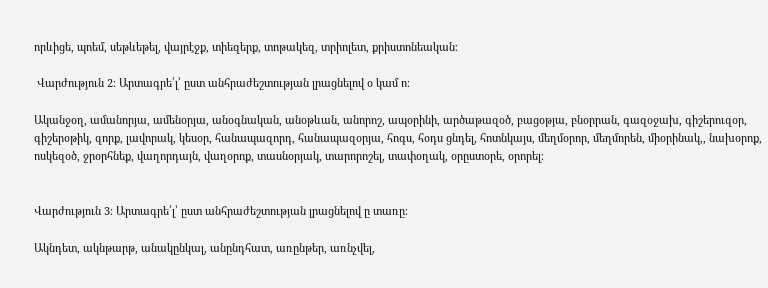որևիցե, պոեմ, սեթևեթել, վայրէջք, տիեզերք, տոթակեզ, տրիոլետ, քրիստոնեական։

 Վարժություն 2։ Արտագրե՛լ՝ ըստ անհրաժեշտության լրացնելով օ կամ ո։

Ականջօղ, ամանորյա, ամենօրյա, անօգնական, անօթևան, անորոշ, ապօրինի, արծաթազօծ, բացօթյա, բնօրրան, գազօջախ, գիշերուզօր, գիշերօթիկ, զորք, լավորակ, կեսօր, հանապազորդ, հանապազօրյա, հոգս, հօդս ցնդել, հոտնկայս, մեղմօրոր, մեղմորեն, միօրինակ,, նախօրոք, ոսկեզօծ, ջրօրհնեք, վաղորդայն, վաղօրոք, տասնօրյակ, տարորոշել, տափօղակ, օրըստօրե, օրորել։


Վարժություն 3։ Արտագրե՛լ՝ ըստ անհրաժեշտության լրացնելով ը տառը։

Ակնդետ, ակնթարթ, անակընկալ, անընդհատ, առընթեր, առնչվել,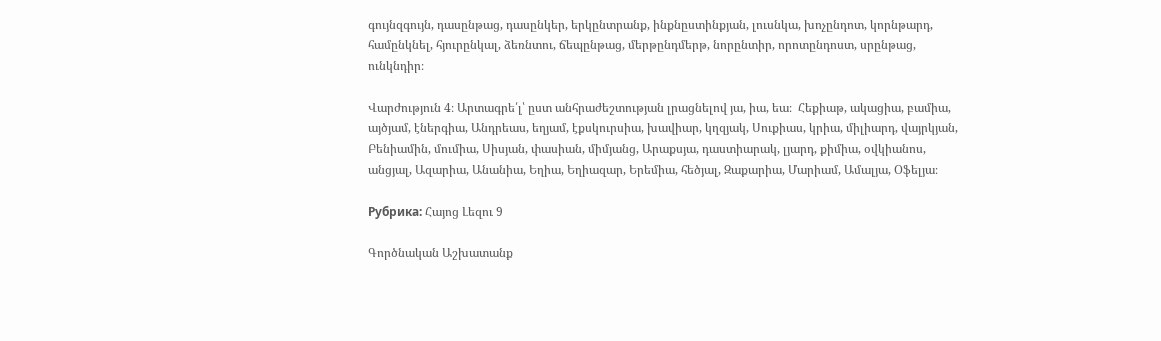գույնզգույն, դասընթաց, դասընկեր, երկընտրանք, ինքնըստինքյան, լուսնկա, խոչընդոտ, կորնթարդ, համընկնել, հյուրընկալ, ձեռնտու, ճեպընթաց, մերթընդմերթ, նորընտիր, որոտընդոստ, սրընթաց, ունկնդիր։

Վարժություն 4։ Արտագրե՛լ՝ ըստ անհրաժեշտության լրացնելով յա, իա, եա։  Հեքիաթ, ակացիա, բամիա, այծյամ, էներգիա, Անդրեաս, եղյամ, էքսկուրսիա, խավիար, կղզյակ, Սուքիաս, կրիա, միլիարդ, վայրկյան, Բենիամին, մումիա, Սիսյան, փասիան, միմյանց, Արաքսյա, դաստիարակ, լյարդ, քիմիա, օվկիանոս, անցյալ, Ազարիա, Անանիա, Եղիա, Եղիազար, Երեմիա, հեծյալ, Զաքարիա, Մարիամ, Ամալյա, Օֆելյա։

Рубрика: Հայոց Լեզու 9

Գործնական Աշխատանք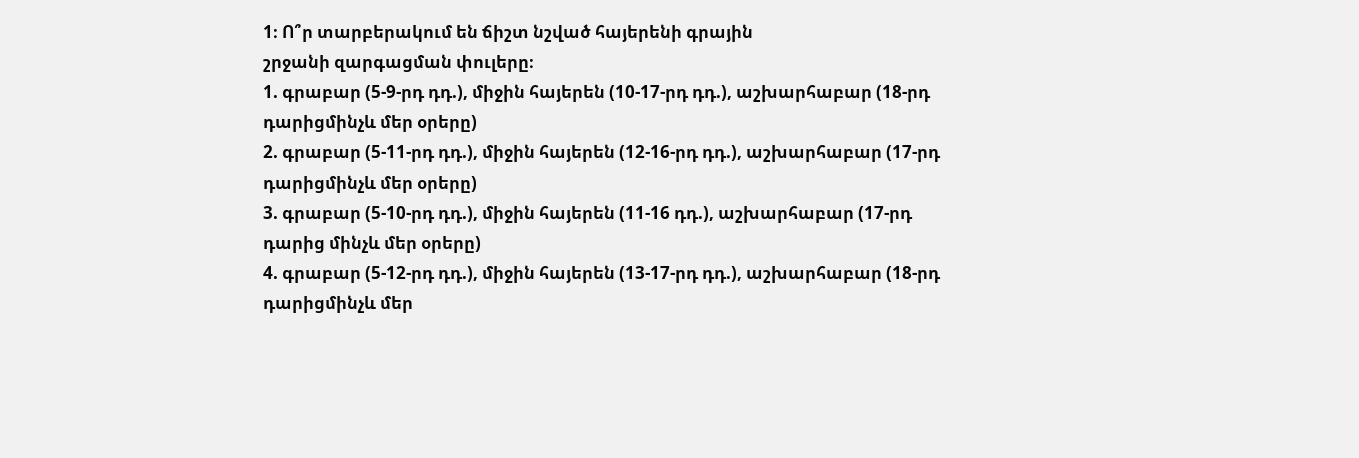1։ Ո՞ր տարբերակում են ճիշտ նշված հայերենի գրային
շրջանի զարգացման փուլերը։
1. գրաբար (5-9-րդ դդ.), միջին հայերեն (10-17-րդ դդ.), աշխարհաբար (18-րդ
դարիցմինչև մեր օրերը)
2. գրաբար (5-11-րդ դդ.), միջին հայերեն (12-16-րդ դդ.), աշխարհաբար (17-րդ
դարիցմինչև մեր օրերը)
3. գրաբար (5-10-րդ դդ.), միջին հայերեն (11-16 դդ.), աշխարհաբար (17-րդ
դարից մինչև մեր օրերը)
4. գրաբար (5-12-րդ դդ.), միջին հայերեն (13-17-րդ դդ.), աշխարհաբար (18-րդ
դարիցմինչև մեր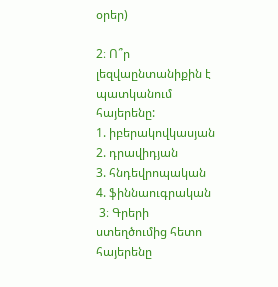օրեր)

2։ Ո՞ր լեզվաընտանիքին է պատկանում հայերենը:
1. իբերակովկասյան
2. դրավիդյան
3. հնդեվրոպական
4. ֆիննաուգրական
 3։ Գրերի ստեղծումից հետո հայերենը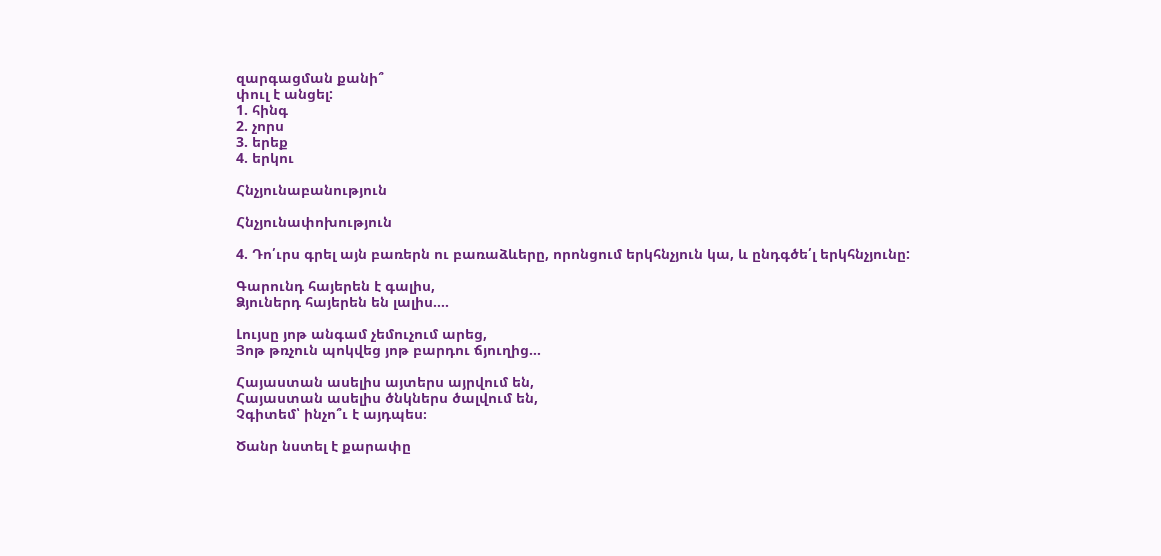զարգացման քանի՞
փուլ է անցել:
1. հինգ
2. չորս
3. երեք
4. երկու

Հնչյունաբանություն

Հնչյունափոխություն

4. Դո՛ւրս գրել այն բառերն ու բառաձևերը, որոնցում երկհնչյուն կա, և ընդգծե՛լ երկհնչյունը:

Գարունդ հայերեն է գալիս,
Ձյուներդ հայերեն են լալիս….

Լույսը յոթ անգամ չեմուչում արեց,
Յոթ թռչուն պոկվեց յոթ բարդու ճյուղից…

Հայաստան ասելիս այտերս այրվում են,
Հայաստան ասելիս ծնկներս ծալվում են,
Չգիտեմ՝ ինչո՞ւ է այդպես։

Ծանր նստել է քարափը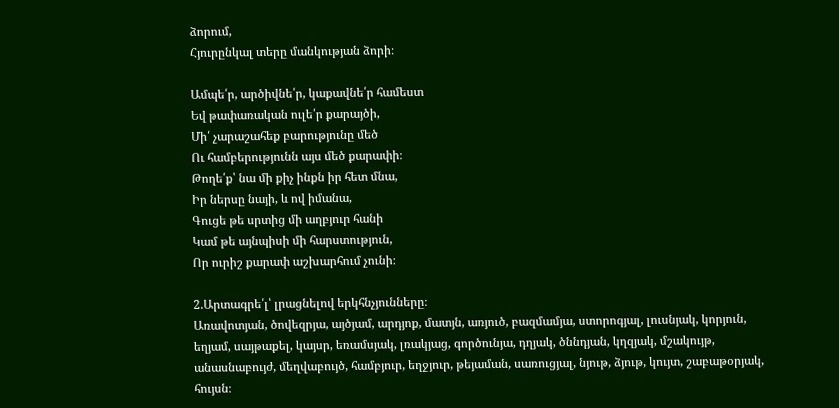ձորում,
Հյուրընկալ տերը մանկության ձորի։

Ամպե՛ր, արծիվնե՛ր, կաքավնե՛ր համեստ
Եվ թափառական ուլե՛ր քարայծի,
Մի՛ չարաշահեք բարությունը մեծ
Ու համբերությունն այս մեծ քարափի։
Թողե՛ք՝ նա մի քիչ ինքն իր հետ մնա,
Իր ներսը նայի, և ով իմանա,
Գուցե թե սրտից մի աղբյուր հանի
Կամ թե այնպիսի մի հարստություն,
Որ ուրիշ քարափ աշխարհում չունի։

2.Արտագրե՛լ՝ լրացնելով երկհնչյունները։
Առավոտյան, ծովեզրյա, այծյամ, արդյոք, մատյն, առյուծ, բազմամյա, ստորոգյալ, լուսնյակ, կորյուն, եղյամ, սայթաքել, կայսր, եռամսյակ, լռակյաց, գործունյա, դղյակ, ծննդյան, կղզյակ, մշակույթ, անասնաբույժ, մեղվաբույծ, համբյուր, եղջյուր, թեյաման, սառուցյալ, նյութ, ձյութ, կույտ, շաբաթօրյակ, հույսն։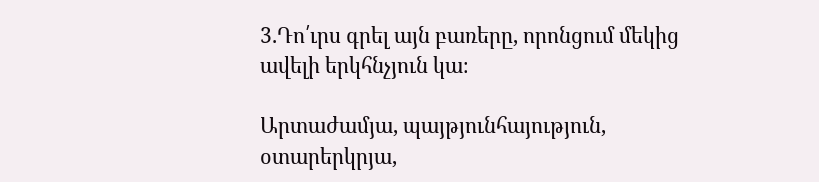3.Դո՛ւրս գրել այն բառերը, որոնցում մեկից ավելի երկհնչյուն կա։

Արտաժամյա, պայթյունհայություն, օտարերկրյա,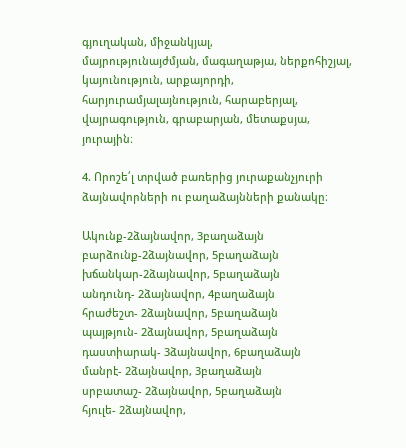գյուղական, միջանկյալ,
մայրությունայժմյան, մագաղաթյա, ներքոհիշյալ, կայունություն, արքայորդի,
հարյուրամյալայնություն, հարաբերյալ, վայրագություն, գրաբարյան, մետաքսյա,
յուրային։

4. Որոշե՛լ տրված բառերից յուրաքանչյուրի ձայնավորների ու բաղաձայնների քանակը։

Ակունք-2ձայնավոր, 3բաղաձայն
բարձունք-2ձայնավոր, 5բաղաձայն
խճանկար-2ձայնավոր, 5բաղաձայն
անդունդ- 2ձայնավոր, 4բաղաձայն
հրաժեշտ- 2ձայնավոր, 5բաղաձայն
պայթյուն- 2ձայնավոր, 5բաղաձայն
դաստիարակ- 3ձայնավոր, 6բաղաձայն
մանրէ- 2ձայնավոր, 3բաղաձայն
սրբատաշ- 2ձայնավոր, 5բաղաձայն
հյուլե- 2ձայնավոր,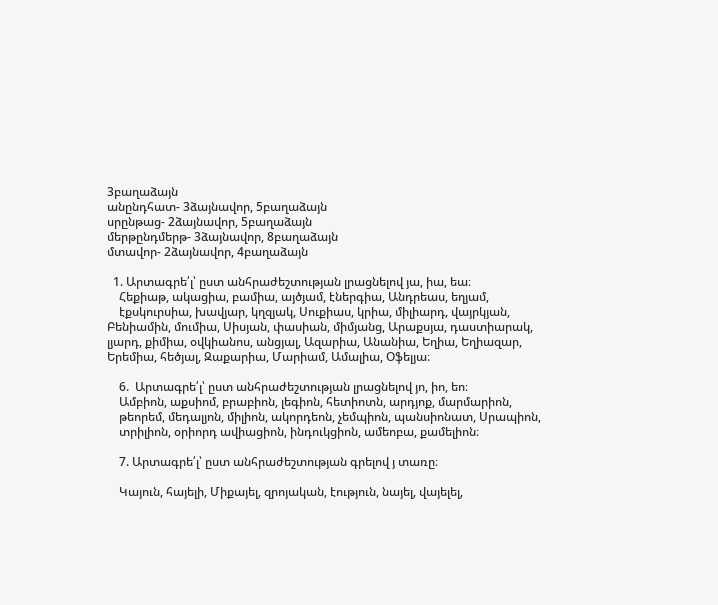3բաղաձայն
անընդհատ- 3ձայնավոր, 5բաղաձայն
սրընթաց- 2ձայնավոր, 5բաղաձայն
մերթընդմերթ- 3ձայնավոր, 8բաղաձայն
մտավոր- 2ձայնավոր, 4բաղաձայն

  1. Արտագրե՛լ՝ ըստ անհրաժեշտության լրացնելով յա, իա, եա։
    Հեքիաթ, ակացիա, բամիա, այծյամ, էներգիա, Անդրեաս, եղյամ,
    էքսկուրսիա, խավյար, կղզյակ, Սուքիաս, կրիա, միլիարդ, վայրկյան, Բենիամին, մումիա, Սիսյան, փասիան, միմյանց, Արաքսյա, դաստիարակ, լյարդ, քիմիա, օվկիանոս, անցյալ, Ազարիա, Անանիա, Եղիա, Եղիազար, Երեմիա, հեծյալ, Զաքարիա, Մարիամ, Ամալիա, Օֆելյա։

    6.  Արտագրե՛լ՝ ըստ անհրաժեշտության լրացնելով յո, իո, եո։
    Ամբիոն, աքսիոմ, բրաբիոն, լեգիոն, հետիոտն, արդյոք, մարմարիոն,
    թեորեմ, մեդալյոն, միլիոն, ակորդեոն, չեմպիոն, պանսիոնատ, Սրապիոն,
    տրիլիոն, օրիորդ ավիացիոն, ինդուկցիոն, ամեոբա, քամելիոն։

    7. Արտագրե՛լ՝ ըստ անհրաժեշտության գրելով յ տառը։

    Կայուն, հայելի, Միքայել, զրոյական, էություն, նայել, վայելել,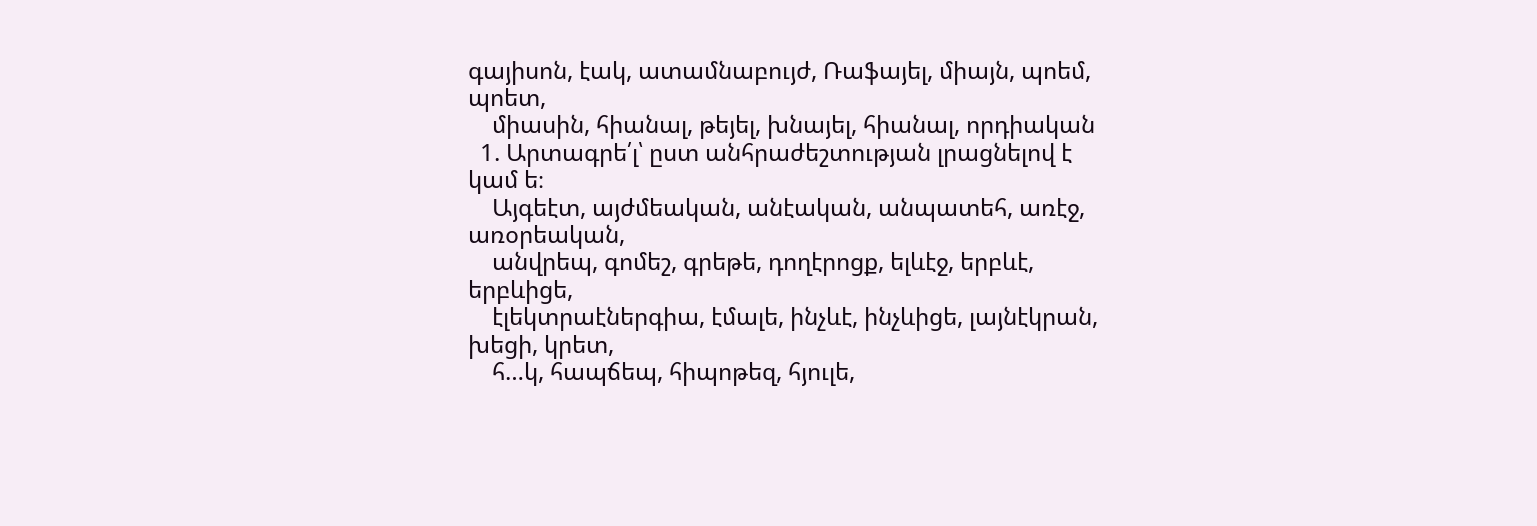գայիսոն, էակ, ատամնաբույժ, Ռաֆայել, միայն, պոեմ, պոետ,
    միասին, հիանալ, թեյել, խնայել, հիանալ, որդիական
  1. Արտագրե՛լ՝ ըստ անհրաժեշտության լրացնելով է կամ ե։
    Այգեէտ, այժմեական, անէական, անպատեհ, առէջ, առօրեական,
    անվրեպ, գոմեշ, գրեթե, դողէրոցք, ելևէջ, երբևէ, երբևիցե,
    էլեկտրաէներգիա, էմալե, ինչևէ, ինչևիցե, լայնէկրան, խեցի, կրետ,
    հ…կ, հապճեպ, հիպոթեզ, հյուլե,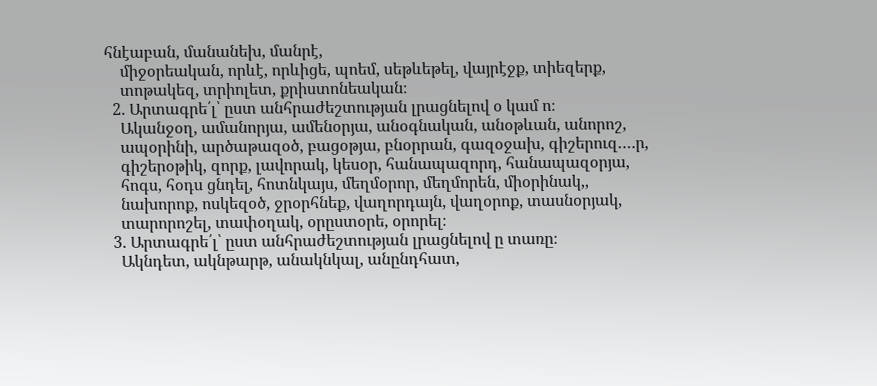հնէաբան, մանանեխ, մանրէ,
    միջօրեական, որևէ, որևիցե, պոեմ, սեթևեթել, վայրէջք, տիեզերք,
    տոթակեզ, տրիոլետ, քրիստոնեական։
  2. Արտագրե՛լ՝ ըստ անհրաժեշտության լրացնելով օ կամ ո։
    Ականջօղ, ամանորյա, ամենօրյա, անօգնական, անօթևան, անորոշ,
    ապօրինի, արծաթազօծ, բացօթյա, բնօրրան, գազօջախ, գիշերուզ….ր,
    գիշերօթիկ, զորք, լավորակ, կեսօր, հանապազորդ, հանապազօրյա,
    հոգս, հօդս ցնդել, հոտնկայս, մեղմօրոր, մեղմորեն, միօրինակ,,
    նախորոք, ոսկեզօծ, ջրօրհնեք, վաղորդայն, վաղօրոք, տասնօրյակ,
    տարորոշել, տափօղակ, օրըստօրե, օրորել։
  3. Արտագրե՛լ՝ ըստ անհրաժեշտության լրացնելով ը տառը։
    Ակնդետ, ակնթարթ, անակնկալ, անընդհատ,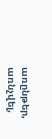առընթեր, առնչվել,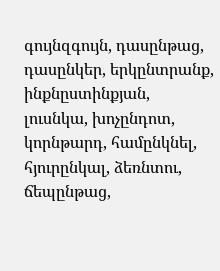գույնզգույն, դասընթաց, դասընկեր, երկընտրանք, ինքնըստինքյան, լուսնկա, խոչընդոտ, կորնթարդ, համընկնել, հյուրընկալ, ձեռնտու, ճեպընթաց,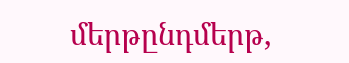մերթընդմերթ,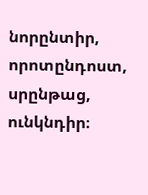նորընտիր, որոտընդոստ, սրընթաց, ունկնդիր։